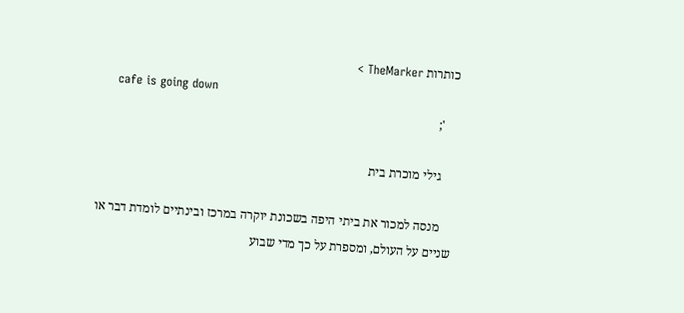כותרות TheMarker >
    cafe is going down
    ';

    גילי מוכרת בית

    מנסה למכור את ביתי היפה בשכונת יוקרה במרכז ובינתיים לומדת דבר או שניים על העולם, ומספרת על כך מדי שבוע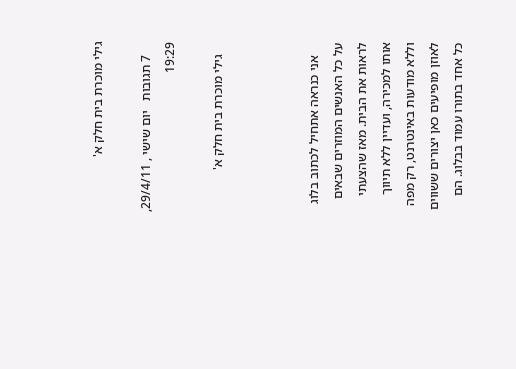גילי מוכרת בית חלק א'

    7 תגובות   יום שישי , 29/4/11, 19:29

    גילי מוכרת בית חלק א'



    אני כנראה אתחיל לכתוב בלוג על כל האנשים המוזרים שבאים לראות את הבית. מאז שהצעתי אותו למכירה, ועדיין ללא תיווך וללא מודעות באינטרנט, רק מפה לאוזן מופיעים כאן יצורים ששווים כל אחד בתורו עמוד בבלוג. הם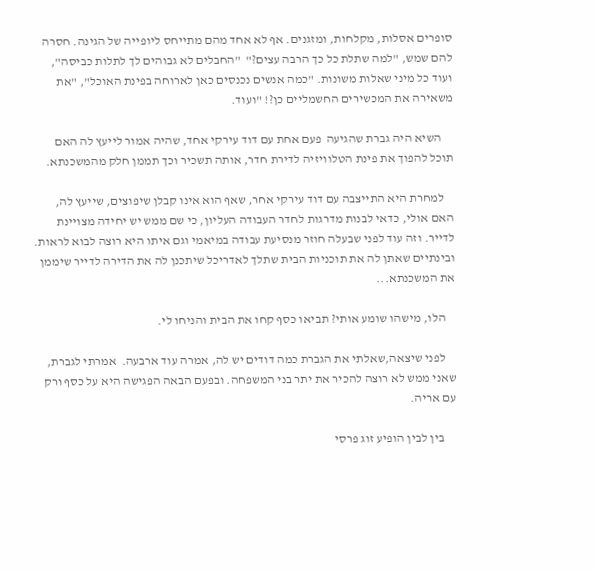סופרים אסלות, מקלחות, ומזגנים. אף לא אחד מהם מתייחס ליופייה של הגינה. חסרה להם שמש, "למה שתלת כל כך הרבה עצים?"  "החבלים לא גבוהים לך לתלות כביסה", ועוד כל מיני שאלות משונות. "כמה אנשים נכנסים כאן לארוחה בפינת האוכל", "את משאירה את המכשירים החשמליים כן?! "ועוד.

     השיא היה גברת שהגיעה  פעם אחת עם דוד עירקי אחד, שהיה אמור לייעץ לה האם תוכל להפוך את פינת הטלוויזיה לדירת חדר, אותה תשכיר וכך תממן חלק מהמשכנתא.

    למחרת היא התייצבה עם דוד עירקי אחר, שאף הוא אינו קבלן שיפוצים, שייעץ לה, האם אולי, כדאי לבנות מדרגות לחדר העבודה העליון, כי שם ממש יש יחידה מצויינת לדייר. וזה עוד לפני שבעלה חוזר מנסיעת עבודה במיאמי וגם איתו היא רוצה לבוא לראות. ובינתיים שאתן לה את תוכניות הבית שתלך לאדריכל שיתכנן לה את הדירה לדייר שיממן את המשכנתא...

    הלו, מישהו שומע אותי? תביאו כסף קחו את הבית והניחו לי.

    לפני שיצאה,שאלתי את הגברת כמה דודים יש לה, אמרה עוד ארבעה.  אמרתי לגברת, שאני ממש לא רוצה להכיר את יתר בני המשפחה. ובפעם הבאה הפגישה היא על כסף ורק עם אריה.

     בין לבין הופיע זוג פרסי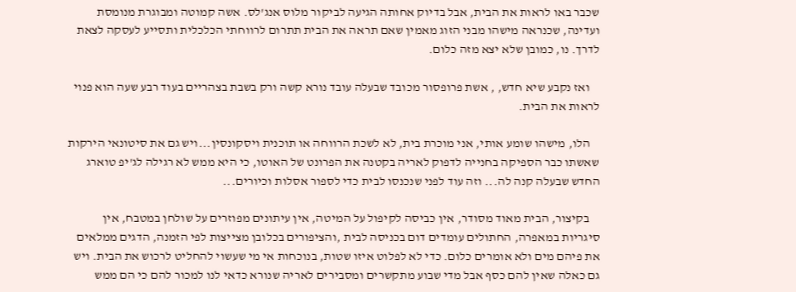שכבר באו לראות את הבית, אבל בדיוק אחותה הגיעה לביקור מלוס אנג'לס. אשה קמוטה ומבוגרת מנומסת ועדינה, שכנראה מישהו מבני הזוג מאמין שאם תראה את הבית תתרום לרווחתי הכלכלית ותסייע לעסקה לצאת לדרך. נו, כמובן שלא יצא מזה כלום.

    ואז נקבע שיא חדש, , אשת פרופסור מכובד שבעלה עובד נורא קשה ורק בשבת בצהריים בעוד רבע שעה הוא פנוי לראות את הבית.

    הלו, מישהו שומע אותי, אני מוכרת בית, לא לשכת הרווחה או תוכנית ויסקונסין...ויש גם את סיטונאי הירקות שאשתו כבר הספיקה בחנייה לדפוק לאריה בקטנה את הפרונט של האוטו, כי היא ממש לא רגילה לג'יפ טוארג החדש שבעלה קנה לה... וזה עוד לפני שנכנסו לבית כדי לספור אסלות וכיורים...

    בקיצור, הבית מאוד מסודר, אין כביסה לקיפול על המיטה, אין עיתונים מפוזרים על שולחן במטבח, אין סיגריות במאפרה, החתולים עומדים דום בכניסה לבית ,והציפורים בכלובן מצייצות לפי הזמנה, הדגים ממלאים את פיהם מים ולא אומרים כלום. כדי לא לפלוט איזו שטות, בנוכחות אי מי שעשוי להחליט לרכוש את הבית. ויש גם כאלה שאין להם כסף אבל מדי שבוע מתקשרים ומסבירים לאריה שנורא כדאי לנו למכור להם כי הם ממש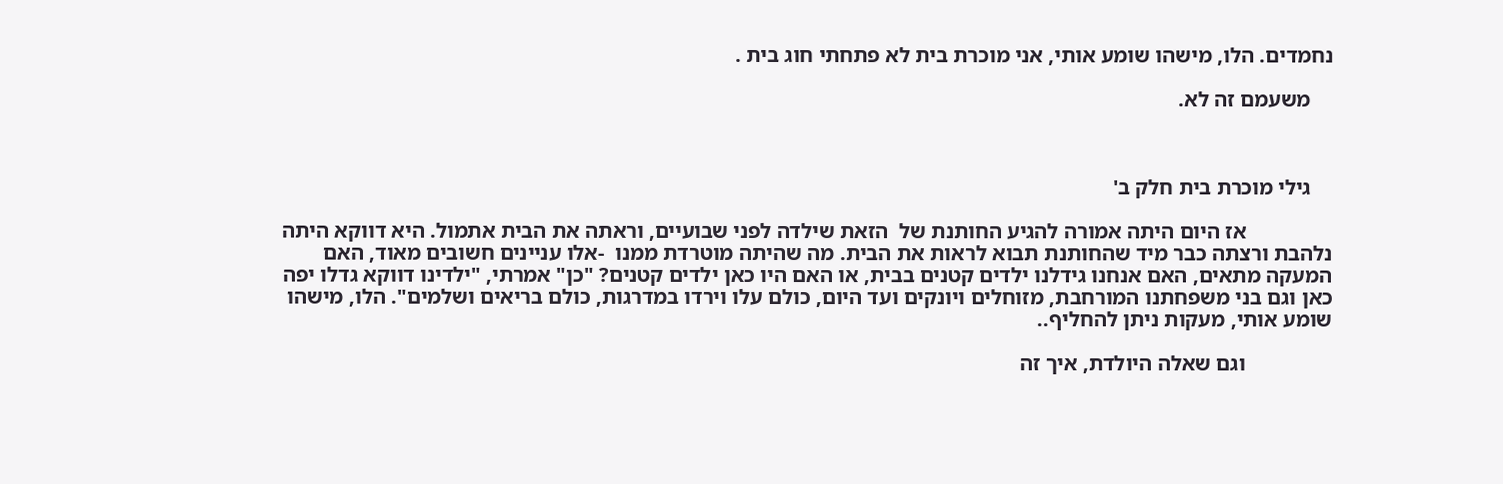נחמדים. הלו, מישהו שומע אותי, אני מוכרת בית לא פתחתי חוג בית .

    משעמם זה לא.



    גילי מוכרת בית חלק ב'

                אז היום היתה אמורה להגיע החותנת של  הזאת שילדה לפני שבועיים, וראתה את הבית אתמול. היא דווקא היתה נלהבת ורצתה כבר מיד שהחותנת תבוא לראות את הבית. מה שהיתה מוטרדת ממנו  -אלו עניינים חשובים מאוד, האם המעקה מתאים, האם אנחנו גידלנו ילדים קטנים בבית, או האם היו כאן ילדים קטנים? "כן" אמרתי, "ילדינו דווקא גדלו יפה כאן וגם בני משפחתנו המורחבת, מזוחלים ויונקים ועד היום, כולם עלו וירדו במדרגות, כולם בריאים ושלמים". הלו, מישהו שומע אותי, מעקות ניתן להחליף..

                וגם שאלה היולדת, איך זה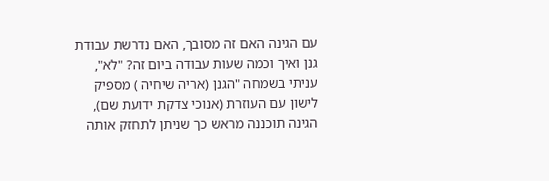עם הגינה האם זה מסובך, האם נדרשת עבודת גנן ואיך וכמה שעות עבודה ביום זה? "לא", עניתי בשמחה "הגנן (אריה שיחיה ) מספיק לישון עם העוזרת (אנוכי צדקת ידועת שם), הגינה תוכננה מראש כך שניתן לתחזק אותה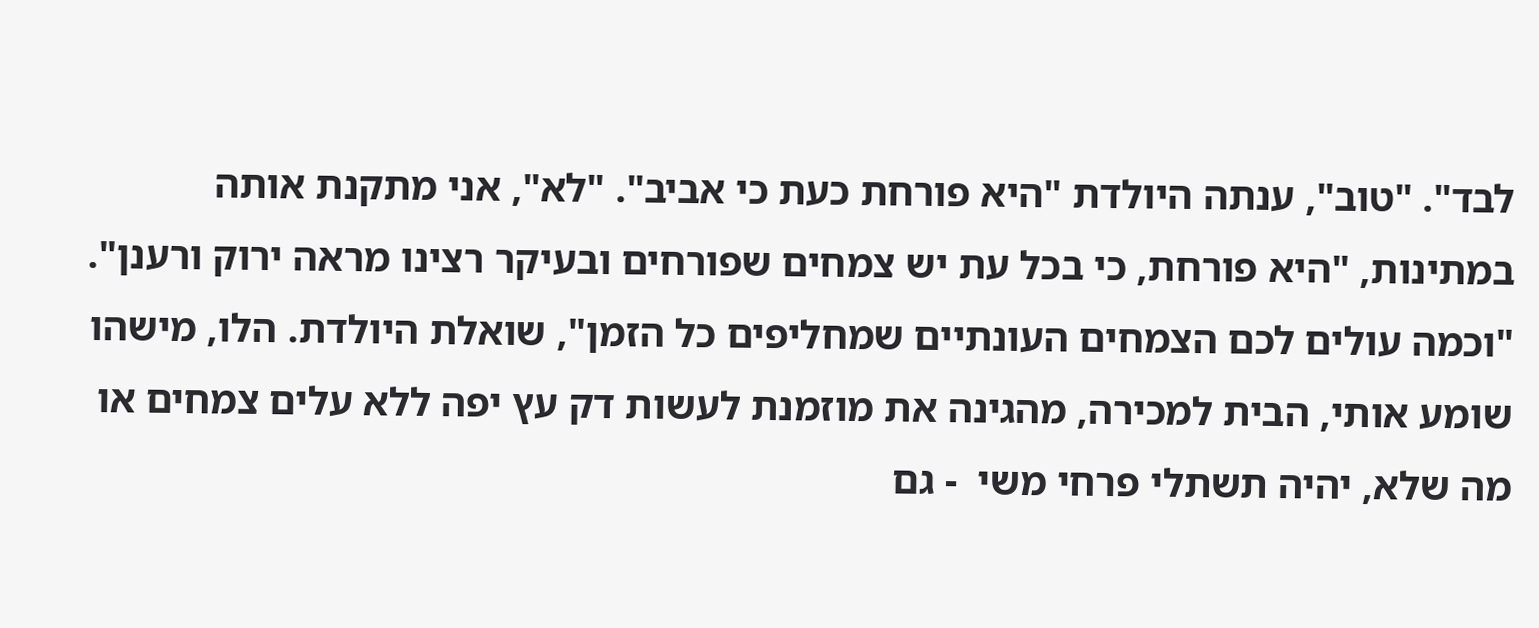לבד". "טוב", ענתה היולדת "היא פורחת כעת כי אביב". "לא", אני מתקנת אותה במתינות, "היא פורחת, כי בכל עת יש צמחים שפורחים ובעיקר רצינו מראה ירוק ורענן". "וכמה עולים לכם הצמחים העונתיים שמחליפים כל הזמן", שואלת היולדת. הלו, מישהו שומע אותי, הבית למכירה, מהגינה את מוזמנת לעשות דק עץ יפה ללא עלים צמחים או מה שלא, יהיה תשתלי פרחי משי  - גם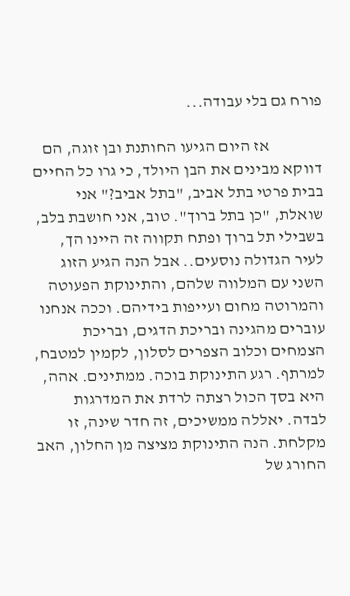פורח גם בלי עבודה...

                אז היום הגיעו החותנת ובן זוגה, הם דווקא מבינים את הבן היולד, כי גרו כל החיים בבית פרטי בתל אביב, "בתל אביב?" אני שואלת, "כן בתל ברוך". טוב, אני חושבת בלב, בשבילי תל ברוך ופתח תקווה זה היינו הך, לעיר הגדולה נוסעים.. אבל הנה הגיע הזוג השני עם המלווה שלהם, והתינוקת הפעוטה והמרוטה מחום ועייפות בידיהם. וככה אנחנו עוברים מהגינה ובריכת הדגים, ובריכת הצמחים וכלוב הצפרים לסלון, לקמין למטבח, למרתף. רגע התינוקת בוכה. ממתינים. אהה, היא בסך הכול רצתה לרדת את המדרגות לבדה. יאללה ממשיכים, זה חדר שינה, זו מקלחת. הנה התינוקת מציצה מן החלון, האב החורג של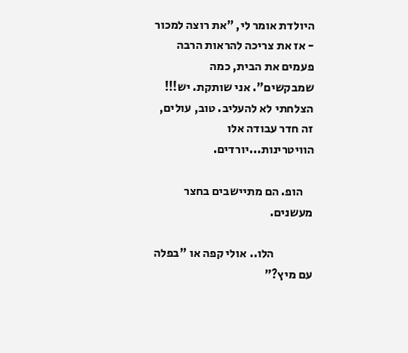היולדת אומר לי, "את רוצה למכור - אז את צריכה להראות הרבה פעמים את הבית, כמה שמבקשים". אני שותקת. יש!!! הצלחתי לא להעליב. טוב, עולים, זה חדר עבודה אלו הוויטרינות...יורדים.

    הופ. הם מתיישבים בחצר מעשנים.

                הלו.. אולי קפה או "בפלה עם מיץ?"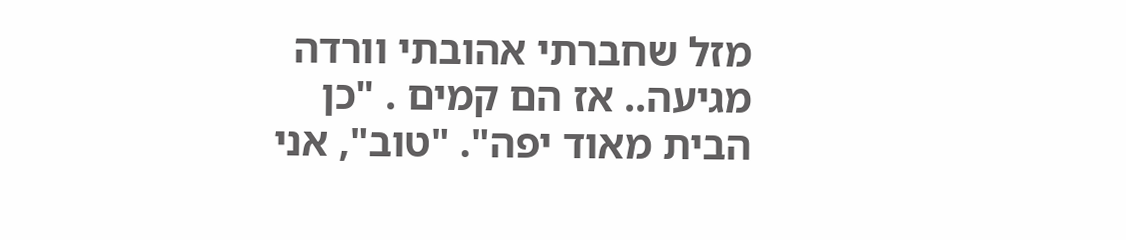מזל שחברתי אהובתי וורדה מגיעה.. אז הם קמים . "כן הבית מאוד יפה". "טוב", אני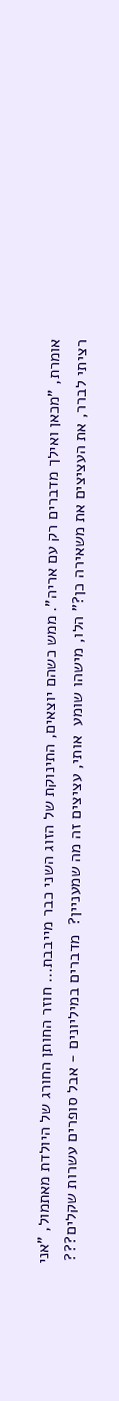אומרת, "מכאן ואילך מדברים רק עם אריה". ממש כשהם יוצאים, התינוקת של הזוג השני כבר מייבבת... חוזר החותן החורג של היולדת מאתמול, "אני רציתי לברר, את העציצים את משאירה כן?" הלו, מישהו שומע  אותי, עציצים זה מה שמעניין?  מדברים במיליונים - אבל סופרים עשרות שקלים???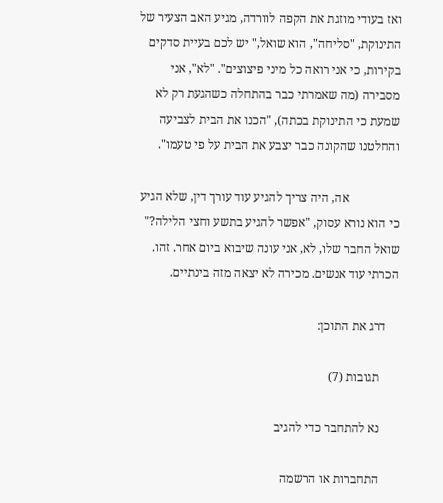ואז בעודי מוזגת את הקפה לוורדה, מגיע האב הצעיר של התינוקת, "סליחה", הוא שואל," יש לכם בעיית סדקים בקירות, כי אני רואה כל מיני פיצוצים". "לא", אני מסבירה (מה שאמרתי כבר בהתחלה כשהגעת רק לא שמעת כי התינוקת בכתה), "הכנו את הבית לצביעה והחלטנו שהקונה כבר יצבע את הבית על פי טעמו".

                אה, היה צריך להגיע עוד עורך דין, שלא הגיע כי הוא נורא עסוק, "אפשר להגיע בתשע וחצי הלילה?" שואל החבר שלו, לא, אני עונה שיבוא ביום אחר. זהו. הכרתי עוד אנשים. מכירה לא יצאה מזה בינתיים.

    דרג את התוכן:

      תגובות (7)

      נא להתחבר כדי להגיב

      התחברות או הרשמה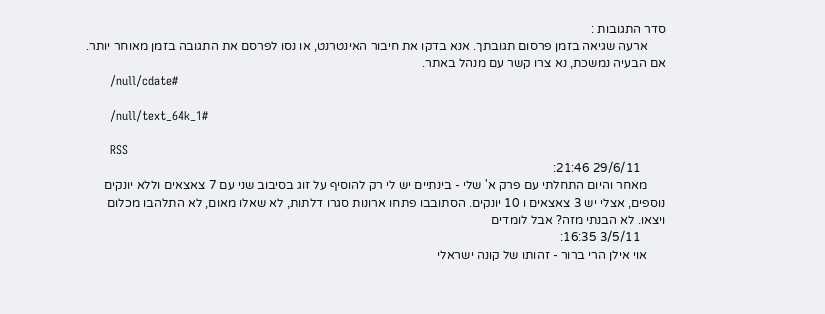סדר התגובות :
      ארעה שגיאה בזמן פרסום תגובתך. אנא בדקו את חיבור האינטרנט, או נסו לפרסם את התגובה בזמן מאוחר יותר. אם הבעיה נמשכת, נא צרו קשר עם מנהל באתר.
      /null/cdate#

      /null/text_64k_1#

      RSS
        29/6/11 21:46:
      מאחר והיום התחלתי עם פרק א' שלי - בינתיים יש לי רק להוסיף על זוג בסיבוב שני עם 7 צאצאים וללא יונקים נוספים, אצלי יש 3 צאצאים ו 10 יונקים. הסתובבו פתחו ארונות סגרו דלתות, לא שאלו מאום, לא התלהבו מכלום ויצאו. לא הבנתי מזה? אבל לומדים
        3/5/11 16:35:
      אוי אילן הרי ברור - זהותו של קונה ישראלי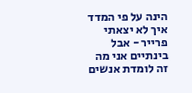הינה על פי המדד איך לא יצאתי פרייר - אבל בינתיים אני מה זה לומדת אנשים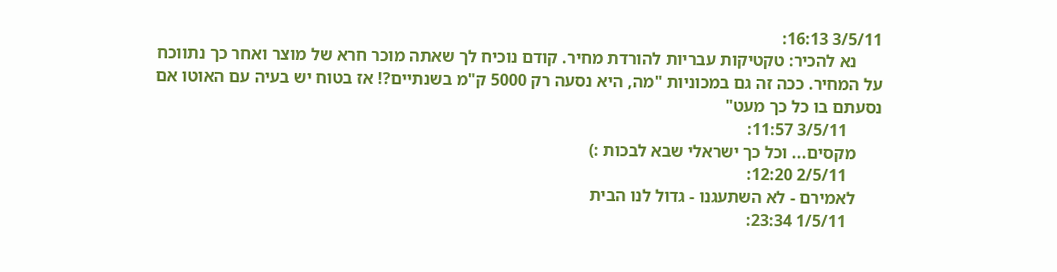3/5/11 16:13:
      נא להכיר: טקטיקות עבריות להורדת מחיר. קודם נוכיח לך שאתה מוכר חרא של מוצר ואחר כך נתווכח על המחיר. ככה זה גם במכוניות "מה, היא נסעה רק 5000 ק"מ בשנתיים?! אז בטוח יש בעיה עם האוטו אם נסעתם בו כל כך מעט"
        3/5/11 11:57:
      מקסים... וכל כך ישראלי שבא לבכות :)
        2/5/11 12:20:
      לאמירם - לא השתעגנו - גדול לנו הבית
        1/5/11 23:34: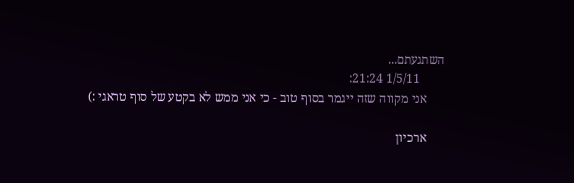השתגעתם...
        1/5/11 21:24:
      אני מקווה שזה ייגמר בסוף טוב - כי אני ממש לא בקטע של סוף טראגי :)

      ארכיון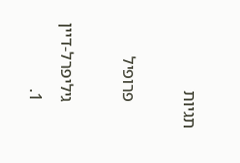תגיות

      פרופיל

      גיליפרל-דיין
      1.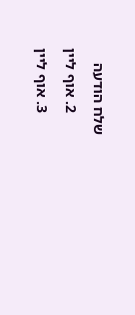שלח הודעה
      2. אוף ליין
      3. אוף ליין